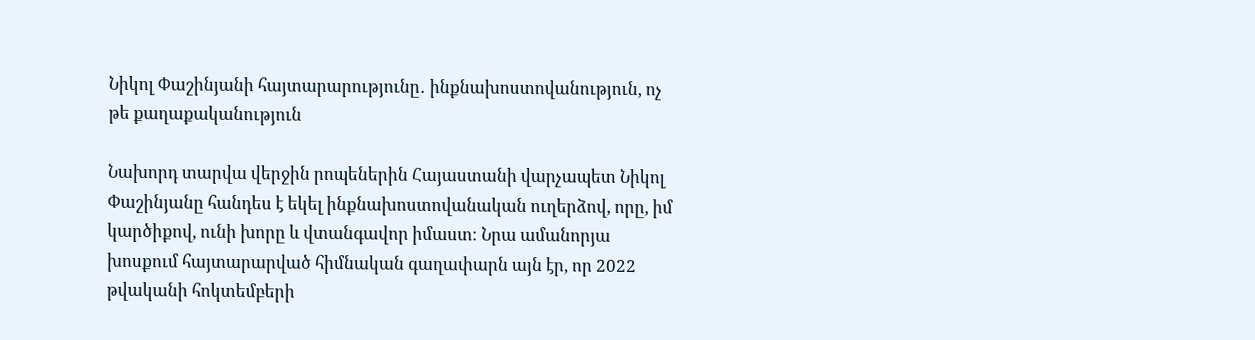Նիկոլ Փաշինյանի հայտարարությունը․ ինքնախոստովանություն, ոչ թե քաղաքականություն

Նախորդ տարվա վերջին րոպեներին Հայաստանի վարչապետ Նիկոլ Փաշինյանը հանդես է եկել ինքնախոստովանական ուղերձով, որը, իմ կարծիքով, ունի խորը և վտանգավոր իմաստ։ Նրա ամանորյա խոսքում հայտարարված հիմնական գաղափարն այն էր, որ 2022 թվականի հոկտեմբերի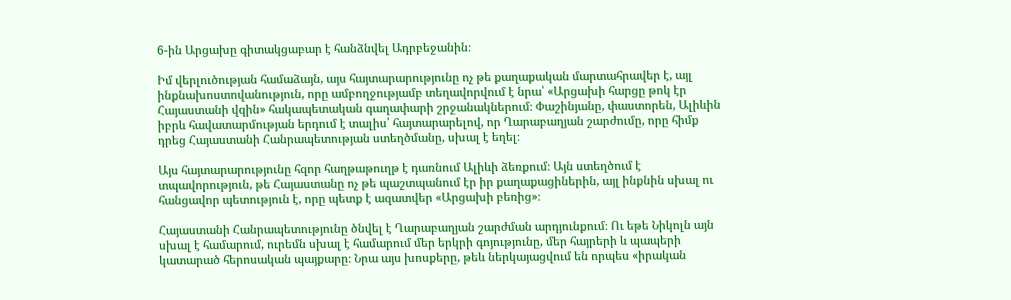6-ին Արցախը գիտակցաբար է հանձնվել Ադրբեջանին։

Իմ վերլուծության համաձայն, այս հայտարարությունը ոչ թե քաղաքական մարտահրավեր է, այլ ինքնախոստովանություն, որը ամբողջությամբ տեղավորվում է նրա՝ «Արցախի հարցը թոկ էր Հայաստանի վզին» հակապետական գաղափարի շրջանակներում։ Փաշինյանը, փաստորեն, Ալիևին իբրև հավատարմության երդում է տալիս՝ հայտարարելով, որ Ղարաբաղյան շարժումը, որը հիմք դրեց Հայաստանի Հանրապետության ստեղծմանը, սխալ է եղել։

Այս հայտարարությունը հզոր հաղթաթուղթ է դառնում Ալիևի ձեռքում։ Այն ստեղծում է տպավորություն, թե Հայաստանը ոչ թե պաշտպանում էր իր քաղաքացիներին, այլ ինքնին սխալ ու հանցավոր պետություն է, որը պետք է ազատվեր «Արցախի բեռից»։

Հայաստանի Հանրապետությունը ծնվել է Ղարաբաղյան շարժման արդյունքում։ Ու եթե Նիկոլն այն սխալ է համարում, ուրեմն սխալ է համարում մեր երկրի գոյությունը, մեր հայրերի և պապերի կատարած հերոսական պայքարը։ Նրա այս խոսքերը, թեև ներկայացվում են որպես «իրական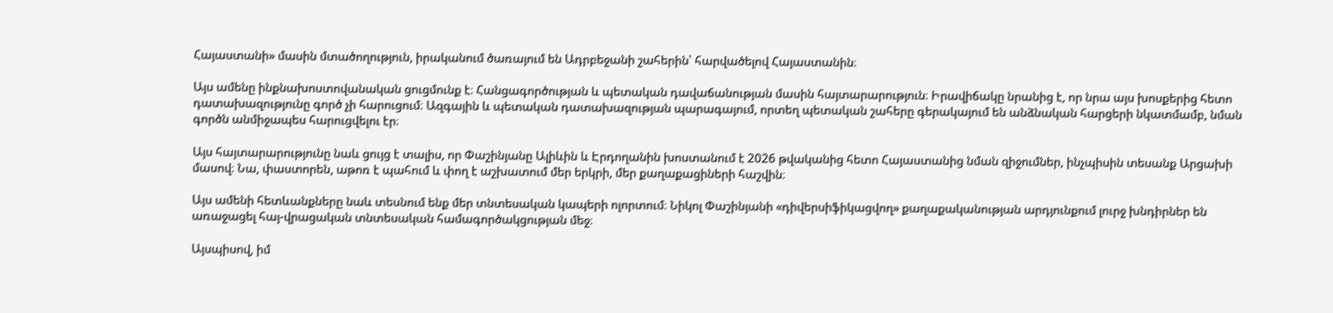Հայաստանի» մասին մտածողություն, իրականում ծառայում են Ադրբեջանի շահերին՝ հարվածելով Հայաստանին։

Այս ամենը ինքնախոստովանական ցուցմունք է։ Հանցագործության և պետական դավաճանության մասին հայտարարություն։ Իրավիճակը նրանից է, որ նրա այս խոսքերից հետո դատախազությունը գործ չի հարուցում։ Ազգային և պետական դատախազության պարագայում, որտեղ պետական շահերը գերակայում են անձնական հարցերի նկատմամբ, նման գործն անմիջապես հարուցվելու էր։

Այս հայտարարությունը նաև ցույց է տալիս, որ Փաշինյանը Ալիևին և Էրդողանին խոստանում է 2026 թվականից հետո Հայաստանից նման զիջումներ, ինչպիսին տեսանք Արցախի մասով։ Նա, փաստորեն, աթոռ է պահում և փող է աշխատում մեր երկրի, մեր քաղաքացիների հաշվին։

Այս ամենի հետևանքները նաև տեսնում ենք մեր տնտեսական կապերի ոլորտում։ Նիկոլ Փաշինյանի «դիվերսիֆիկացվող» քաղաքականության արդյունքում լուրջ խնդիրներ են առաջացել հայ-վրացական տնտեսական համագործակցության մեջ։

Այսպիսով, իմ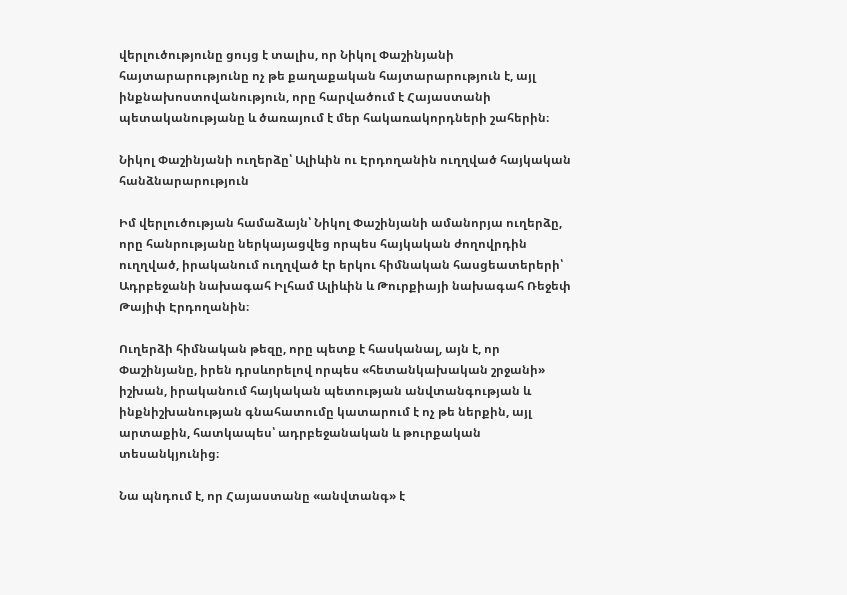վերլուծությունը ցույց է տալիս, որ Նիկոլ Փաշինյանի հայտարարությունը ոչ թե քաղաքական հայտարարություն է, այլ ինքնախոստովանություն, որը հարվածում է Հայաստանի պետականությանը և ծառայում է մեր հակառակորդների շահերին։

Նիկոլ Փաշինյանի ուղերձը՝ Ալիևին ու Էրդողանին ուղղված հայկական հանձնարարություն

Իմ վերլուծության համաձայն՝ Նիկոլ Փաշինյանի ամանորյա ուղերձը, որը հանրությանը ներկայացվեց որպես հայկական ժողովրդին ուղղված, իրականում ուղղված էր երկու հիմնական հասցեատերերի՝ Ադրբեջանի նախագահ Իլհամ Ալիևին և Թուրքիայի նախագահ Ռեջեփ Թայիփ Էրդողանին։

Ուղերձի հիմնական թեզը, որը պետք է հասկանալ, այն է, որ Փաշինյանը, իրեն դրսևորելով որպես «հետանկախական շրջանի» իշխան, իրականում հայկական պետության անվտանգության և ինքնիշխանության գնահատումը կատարում է ոչ թե ներքին, այլ արտաքին, հատկապես՝ ադրբեջանական և թուրքական տեսանկյունից։

Նա պնդում է, որ Հայաստանը «անվտանգ» է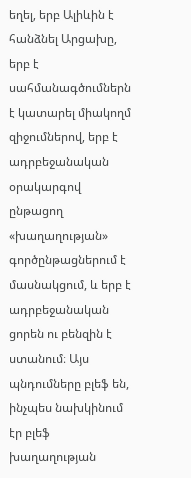եղել, երբ Ալիևին է հանձնել Արցախը, երբ է սահմանագծումներն է կատարել միակողմ զիջումներով, երբ է ադրբեջանական օրակարգով ընթացող «խաղաղության» գործընթացներում է մասնակցում, և երբ է ադրբեջանական ցորեն ու բենզին է ստանում։ Այս պնդումները բլեֆ են, ինչպես նախկինում էր բլեֆ խաղաղության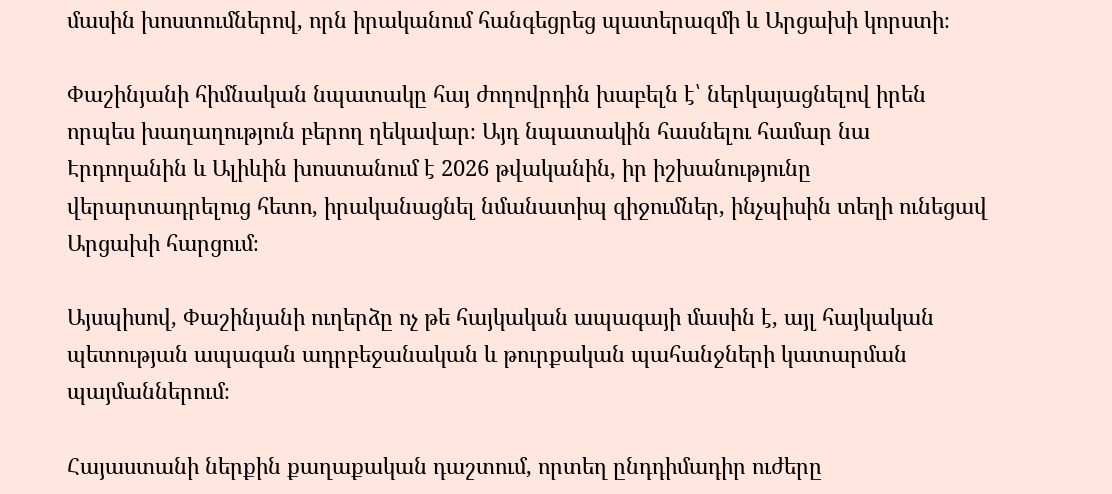մասին խոստումներով, որն իրականում հանգեցրեց պատերազմի և Արցախի կորստի։

Փաշինյանի հիմնական նպատակը հայ ժողովրդին խաբելն է՝ ներկայացնելով իրեն որպես խաղաղություն բերող ղեկավար։ Այդ նպատակին հասնելու համար նա Էրդողանին և Ալիևին խոստանում է 2026 թվականին, իր իշխանությունը վերարտադրելուց հետո, իրականացնել նմանատիպ զիջումներ, ինչպիսին տեղի ունեցավ Արցախի հարցում։

Այսպիսով, Փաշինյանի ուղերձը ոչ թե հայկական ապագայի մասին է, այլ հայկական պետության ապագան ադրբեջանական և թուրքական պահանջների կատարման պայմաններում։

Հայաստանի ներքին քաղաքական դաշտում, որտեղ ընդդիմադիր ուժերը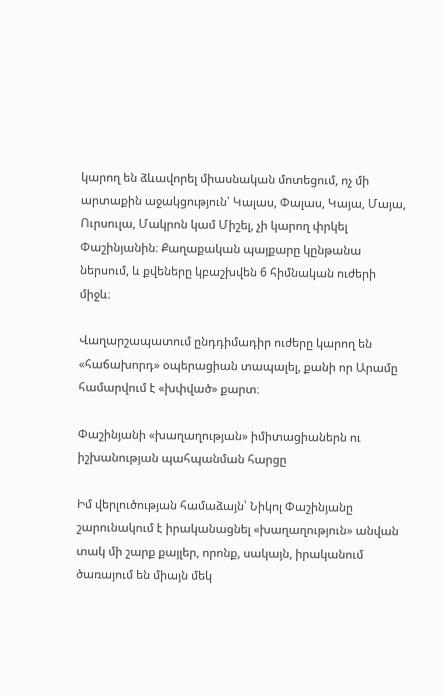կարող են ձևավորել միասնական մոտեցում, ոչ մի արտաքին աջակցություն՝ Կալաս, Փալաս, Կայա, Մայա, Ուրսուլա, Մակրոն կամ Միշել, չի կարող փրկել Փաշինյանին։ Քաղաքական պայքարը կընթանա ներսում, և քվեները կբաշխվեն 6 հիմնական ուժերի միջև։

Վաղարշապատում ընդդիմադիր ուժերը կարող են «հաճախորդ» օպերացիան տապալել, քանի որ Արամը համարվում է «խփված» քարտ։

Փաշինյանի «խաղաղության» իմիտացիաներն ու իշխանության պահպանման հարցը

Իմ վերլուծության համաձայն՝ Նիկոլ Փաշինյանը շարունակում է իրականացնել «խաղաղություն» անվան տակ մի շարք քայլեր, որոնք, սակայն, իրականում ծառայում են միայն մեկ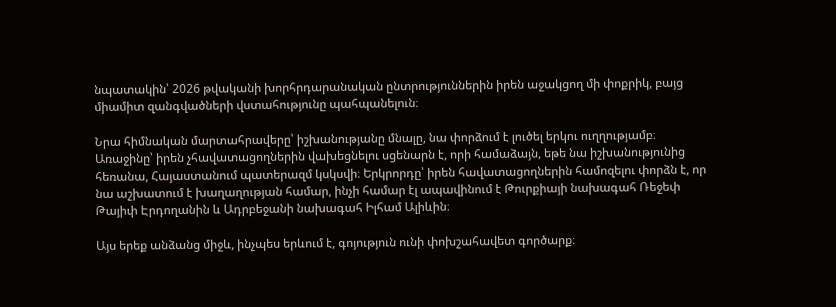նպատակին՝ 2026 թվականի խորհրդարանական ընտրություններին իրեն աջակցող մի փոքրիկ, բայց միամիտ զանգվածների վստահությունը պահպանելուն։

Նրա հիմնական մարտահրավերը՝ իշխանությանը մնալը, նա փորձում է լուծել երկու ուղղությամբ։ Առաջինը՝ իրեն չհավատացողներին վախեցնելու սցենարն է, որի համաձայն, եթե նա իշխանությունից հեռանա, Հայաստանում պատերազմ կսկսվի։ Երկրորդը՝ իրեն հավատացողներին համոզելու փորձն է, որ նա աշխատում է խաղաղության համար, ինչի համար էլ ապավինում է Թուրքիայի նախագահ Ռեջեփ Թայիփ Էրդողանին և Ադրբեջանի նախագահ Իլհամ Ալիևին։

Այս երեք անձանց միջև, ինչպես երևում է, գոյություն ունի փոխշահավետ գործարք։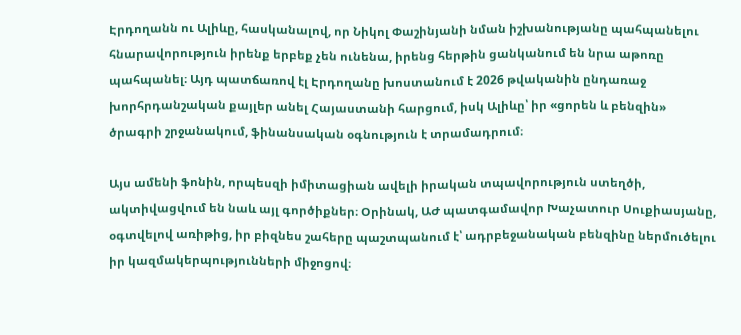Էրդողանն ու Ալիևը, հասկանալով, որ Նիկոլ Փաշինյանի նման իշխանությանը պահպանելու հնարավորություն իրենք երբեք չեն ունենա, իրենց հերթին ցանկանում են նրա աթոռը պահպանել։ Այդ պատճառով էլ Էրդողանը խոստանում է 2026 թվականին ընդառաջ խորհրդանշական քայլեր անել Հայաստանի հարցում, իսկ Ալիևը՝ իր «ցորեն և բենզին» ծրագրի շրջանակում, ֆինանսական օգնություն է տրամադրում։

Այս ամենի ֆոնին, որպեսզի իմիտացիան ավելի իրական տպավորություն ստեղծի, ակտիվացվում են նաև այլ գործիքներ։ Օրինակ, ԱԺ պատգամավոր Խաչատուր Սուքիասյանը, օգտվելով առիթից, իր բիզնես շահերը պաշտպանում է՝ ադրբեջանական բենզինը ներմուծելու իր կազմակերպությունների միջոցով։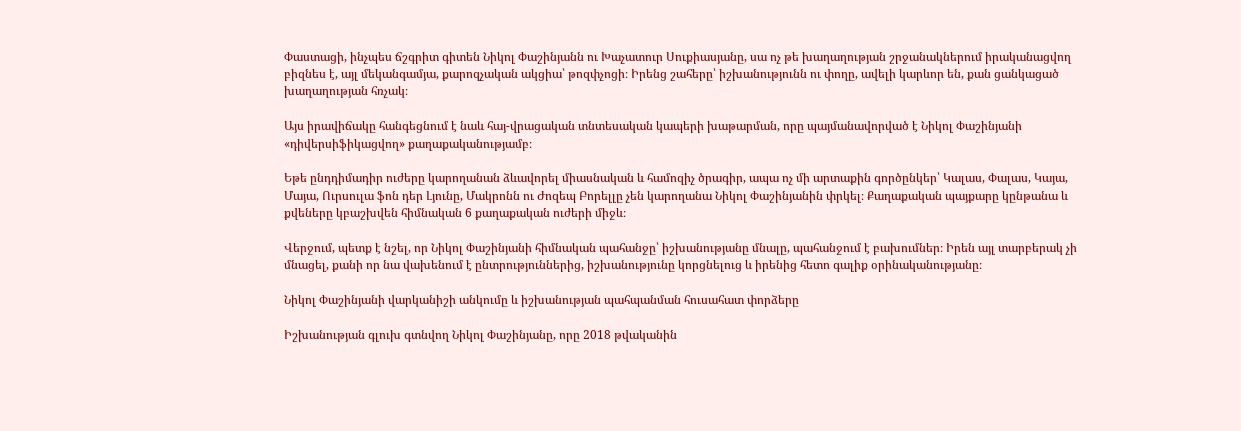Փաստացի, ինչպես ճշգրիտ գիտեն Նիկոլ Փաշինյանն ու Խաչատուր Սուքիասյանը, սա ոչ թե խաղաղության շրջանակներում իրականացվող բիզնես է, այլ մեկանգամյա, քարոզչական ակցիա՝ թոզփչոցի։ Իրենց շահերը՝ իշխանությունն ու փողը, ավելի կարևոր են, քան ցանկացած խաղաղության հռչակ։

Այս իրավիճակը հանգեցնում է նաև հայ-վրացական տնտեսական կապերի խաթարման, որը պայմանավորված է Նիկոլ Փաշինյանի «դիվերսիֆիկացվող» քաղաքականությամբ։

Եթե ընդդիմադիր ուժերը կարողանան ձևավորել միասնական և համոզիչ ծրագիր, ապա ոչ մի արտաքին գործընկեր՝ Կալաս, Փալաս, Կայա, Մայա, Ուրսուլա ֆոն դեր Լյունը, Մակրոնն ու Ժոզեպ Բորելլը չեն կարողանա Նիկոլ Փաշինյանին փրկել։ Քաղաքական պայքարը կընթանա և քվեները կբաշխվեն հիմնական 6 քաղաքական ուժերի միջև։

Վերջում, պետք է նշել, որ Նիկոլ Փաշինյանի հիմնական պահանջը՝ իշխանությանը մնալը, պահանջում է բախումներ։ Իրեն այլ տարբերակ չի մնացել, քանի որ նա վախենում է ընտրություններից, իշխանությունը կորցնելուց և իրենից հետո գալիք օրինականությանը։

Նիկոլ Փաշինյանի վարկանիշի անկումը և իշխանության պահպանման հուսահատ փորձերը

Իշխանության գլուխ գտնվող Նիկոլ Փաշինյանը, որը 2018 թվականին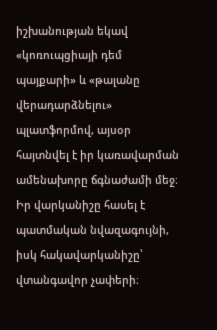իշխանության եկավ «կոռուպցիայի դեմ պայքարի» և «թալանը վերադարձնելու» պլատֆորմով, այսօր հայտնվել է իր կառավարման ամենախորը ճգնաժամի մեջ։ Իր վարկանիշը հասել է պատմական նվազագույնի, իսկ հակավարկանիշը՝ վտանգավոր չափերի։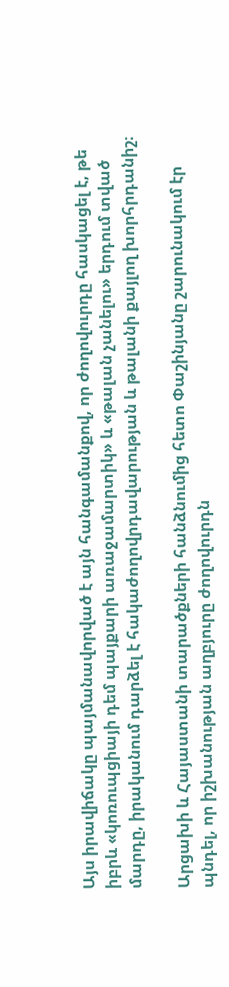Այս իրավիճակը պայմանավորված է այն հանգամանքով, որ ժողովուրդը հասկացել է, թե իբրև «կոռուպցիայի դեմ պայքարի առաջամարտիկ» և «թալան չանելու» երդում տված մարդը, իրականում դարձել է հակաժողովրդավարության և թալանի քայլող խորհրդանիշ։

Արցախի և Հայաստանի տարածքների հանձնումից հետո Փաշինյանը շարունակում էր պնդել, որ իշխանության աղբյուրը ժողովուրդն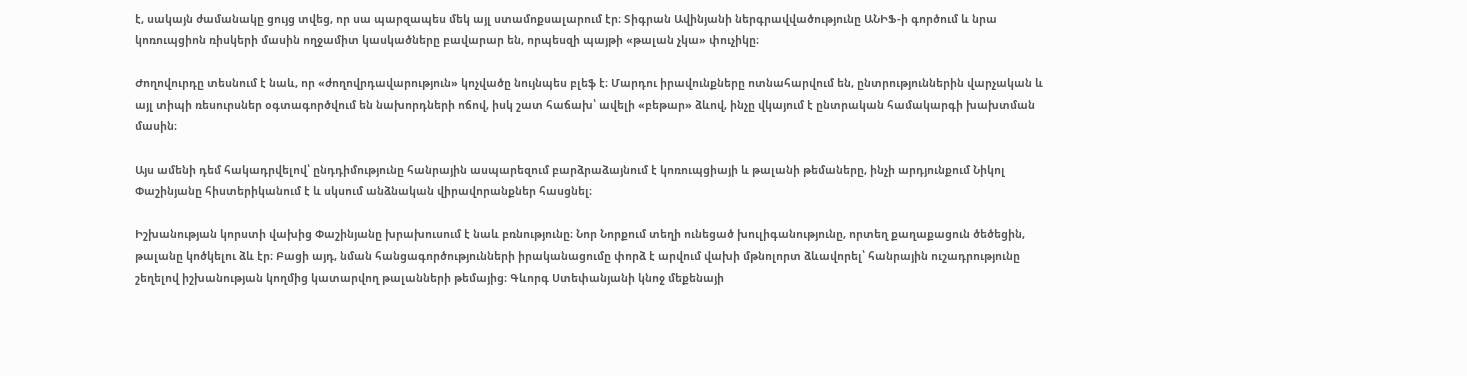է, սակայն ժամանակը ցույց տվեց, որ սա պարզապես մեկ այլ ստամոքսալարում էր։ Տիգրան Ավինյանի ներգրավվածությունը ԱՆԻՖ-ի գործում և նրա կոռուպցիոն ռիսկերի մասին ողջամիտ կասկածները բավարար են, որպեսզի պայթի «թալան չկա» փուչիկը։

Ժողովուրդը տեսնում է նաև, որ «ժողովրդավարություն» կոչվածը նույնպես բլեֆ է։ Մարդու իրավունքները ոտնահարվում են, ընտրություններին վարչական և այլ տիպի ռեսուրսներ օգտագործվում են նախորդների ոճով, իսկ շատ հաճախ՝ ավելի «բեթար» ձևով, ինչը վկայում է ընտրական համակարգի խախտման մասին։

Այս ամենի դեմ հակադրվելով՝ ընդդիմությունը հանրային ասպարեզում բարձրաձայնում է կոռուպցիայի և թալանի թեմաները, ինչի արդյունքում Նիկոլ Փաշինյանը հիստերիկանում է և սկսում անձնական վիրավորանքներ հասցնել։

Իշխանության կորստի վախից Փաշինյանը խրախուսում է նաև բռնությունը։ Նոր Նորքում տեղի ունեցած խուլիգանությունը, որտեղ քաղաքացուն ծեծեցին, թալանը կոծկելու ձև էր։ Բացի այդ, նման հանցագործությունների իրականացումը փորձ է արվում վախի մթնոլորտ ձևավորել՝ հանրային ուշադրությունը շեղելով իշխանության կողմից կատարվող թալանների թեմայից։ Գևորգ Ստեփանյանի կնոջ մեքենայի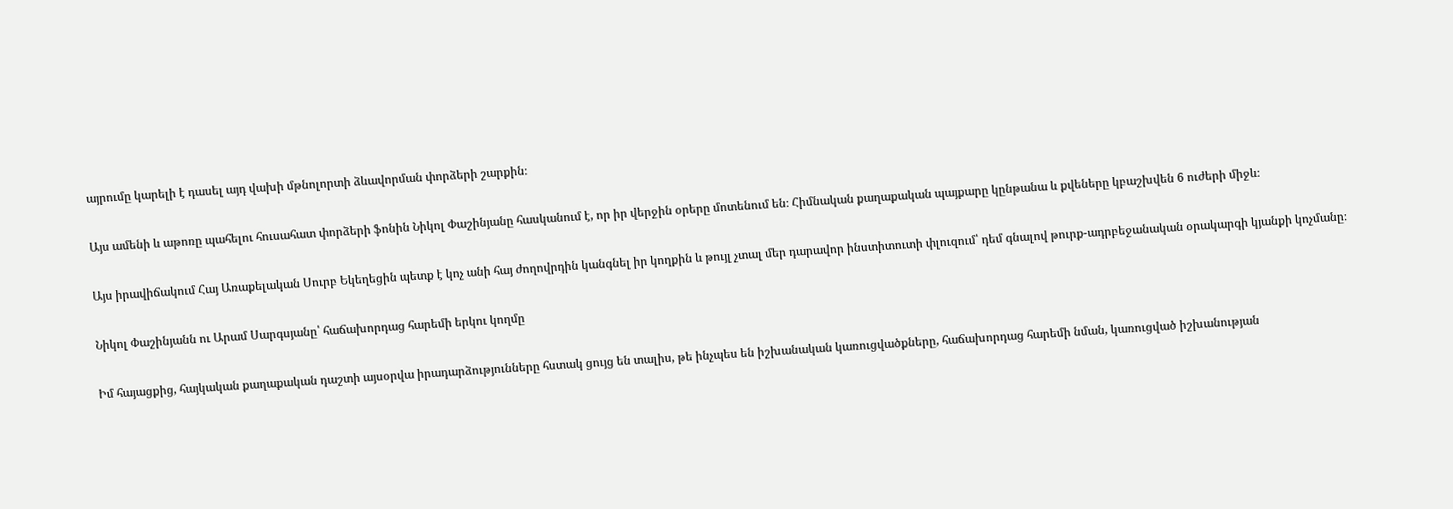այրումը կարելի է դասել այդ վախի մթնոլորտի ձևավորման փորձերի շարքին։

Այս ամենի և աթոռը պահելու հուսահատ փորձերի ֆոնին Նիկոլ Փաշինյանը հասկանում է, որ իր վերջին օրերը մոտենում են։ Հիմնական քաղաքական պայքարը կընթանա և քվեները կբաշխվեն 6 ուժերի միջև։

Այս իրավիճակում Հայ Առաքելական Սուրբ Եկեղեցին պետք է կոչ անի հայ ժողովրդին կանգնել իր կողքին և թույլ չտալ մեր դարավոր ինստիտուտի փլուզում՝ դեմ գնալով թուրք-ադրբեջանական օրակարգի կյանքի կոչմանը։

Նիկոլ Փաշինյանն ու Արամ Սարգսյանը՝ հաճախորդաց հարեմի երկու կողմը

Իմ հայացքից, հայկական քաղաքական դաշտի այսօրվա իրադարձությունները հստակ ցույց են տալիս, թե ինչպես են իշխանական կառուցվածքները, հաճախորդաց հարեմի նման, կառուցված իշխանության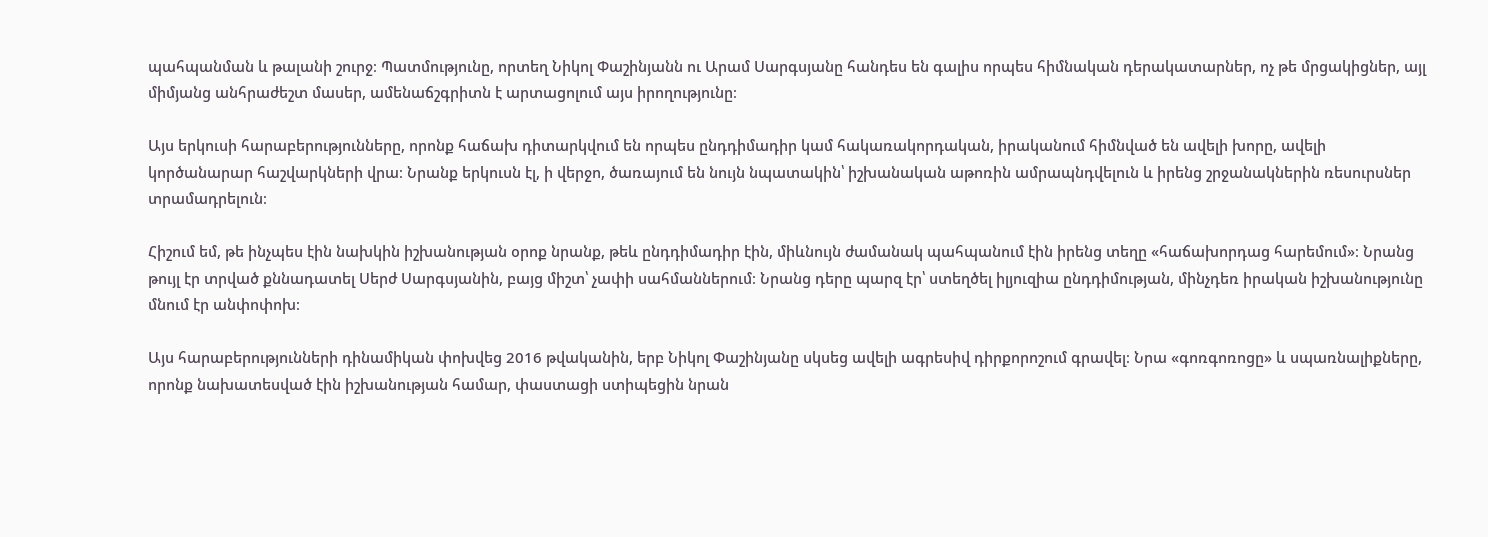պահպանման և թալանի շուրջ։ Պատմությունը, որտեղ Նիկոլ Փաշինյանն ու Արամ Սարգսյանը հանդես են գալիս որպես հիմնական դերակատարներ, ոչ թե մրցակիցներ, այլ միմյանց անհրաժեշտ մասեր, ամենաճշգրիտն է արտացոլում այս իրողությունը։

Այս երկուսի հարաբերությունները, որոնք հաճախ դիտարկվում են որպես ընդդիմադիր կամ հակառակորդական, իրականում հիմնված են ավելի խորը, ավելի կործանարար հաշվարկների վրա։ Նրանք երկուսն էլ, ի վերջո, ծառայում են նույն նպատակին՝ իշխանական աթոռին ամրապնդվելուն և իրենց շրջանակներին ռեսուրսներ տրամադրելուն։

Հիշում եմ, թե ինչպես էին նախկին իշխանության օրոք նրանք, թեև ընդդիմադիր էին, միևնույն ժամանակ պահպանում էին իրենց տեղը «հաճախորդաց հարեմում»։ Նրանց թույլ էր տրված քննադատել Սերժ Սարգսյանին, բայց միշտ՝ չափի սահմաններում։ Նրանց դերը պարզ էր՝ ստեղծել իլյուզիա ընդդիմության, մինչդեռ իրական իշխանությունը մնում էր անփոփոխ։

Այս հարաբերությունների դինամիկան փոխվեց 2016 թվականին, երբ Նիկոլ Փաշինյանը սկսեց ավելի ագրեսիվ դիրքորոշում գրավել։ Նրա «գոռգոռոցը» և սպառնալիքները, որոնք նախատեսված էին իշխանության համար, փաստացի ստիպեցին նրան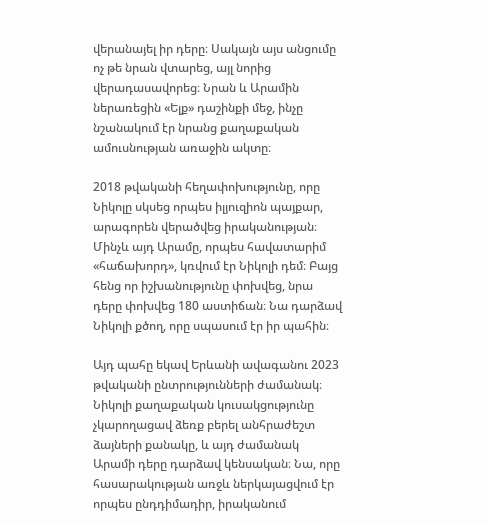վերանայել իր դերը։ Սակայն այս անցումը ոչ թե նրան վտարեց, այլ նորից վերադասավորեց։ Նրան և Արամին ներառեցին «Ելք» դաշինքի մեջ, ինչը նշանակում էր նրանց քաղաքական ամուսնության առաջին ակտը։

2018 թվականի հեղափոխությունը, որը Նիկոլը սկսեց որպես իլյուզիոն պայքար, արագորեն վերածվեց իրականության։ Մինչև այդ Արամը, որպես հավատարիմ «հաճախորդ», կռվում էր Նիկոլի դեմ։ Բայց հենց որ իշխանությունը փոխվեց, նրա դերը փոխվեց 180 աստիճան։ Նա դարձավ Նիկոլի քծող, որը սպասում էր իր պահին։

Այդ պահը եկավ Երևանի ավագանու 2023 թվականի ընտրությունների ժամանակ։ Նիկոլի քաղաքական կուսակցությունը չկարողացավ ձեռք բերել անհրաժեշտ ձայների քանակը, և այդ ժամանակ Արամի դերը դարձավ կենսական։ Նա, որը հասարակության առջև ներկայացվում էր որպես ընդդիմադիր, իրականում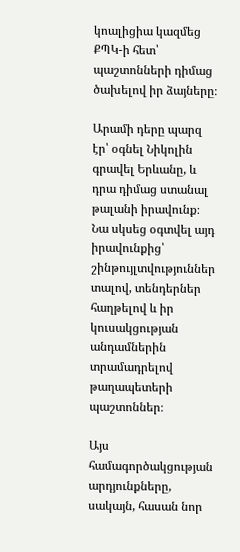կոալիցիա կազմեց ՔՊԿ-ի հետ՝ պաշտոնների դիմաց ծախելով իր ձայները։

Արամի դերը պարզ էր՝ օգնել Նիկոլին գրավել Երևանը, և դրա դիմաց ստանալ թալանի իրավունք։ Նա սկսեց օգտվել այդ իրավունքից՝ շինթույլտվություններ տալով, տենդերներ հաղթելով և իր կուսակցության անդամներին տրամադրելով թաղապետերի պաշտոններ։

Այս համագործակցության արդյունքները, սակայն, հասան նոր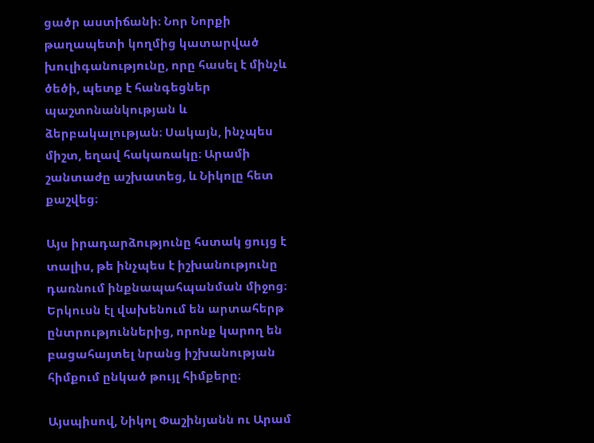ցածր աստիճանի։ Նոր Նորքի թաղապետի կողմից կատարված խուլիգանությունը, որը հասել է մինչև ծեծի, պետք է հանգեցներ պաշտոնանկության և ձերբակալության։ Սակայն, ինչպես միշտ, եղավ հակառակը։ Արամի շանտաժը աշխատեց, և Նիկոլը հետ քաշվեց։

Այս իրադարձությունը հստակ ցույց է տալիս, թե ինչպես է իշխանությունը դառնում ինքնապահպանման միջոց։ Երկուսն էլ վախենում են արտահերթ ընտրություններից, որոնք կարող են բացահայտել նրանց իշխանության հիմքում ընկած թույլ հիմքերը։

Այսպիսով, Նիկոլ Փաշինյանն ու Արամ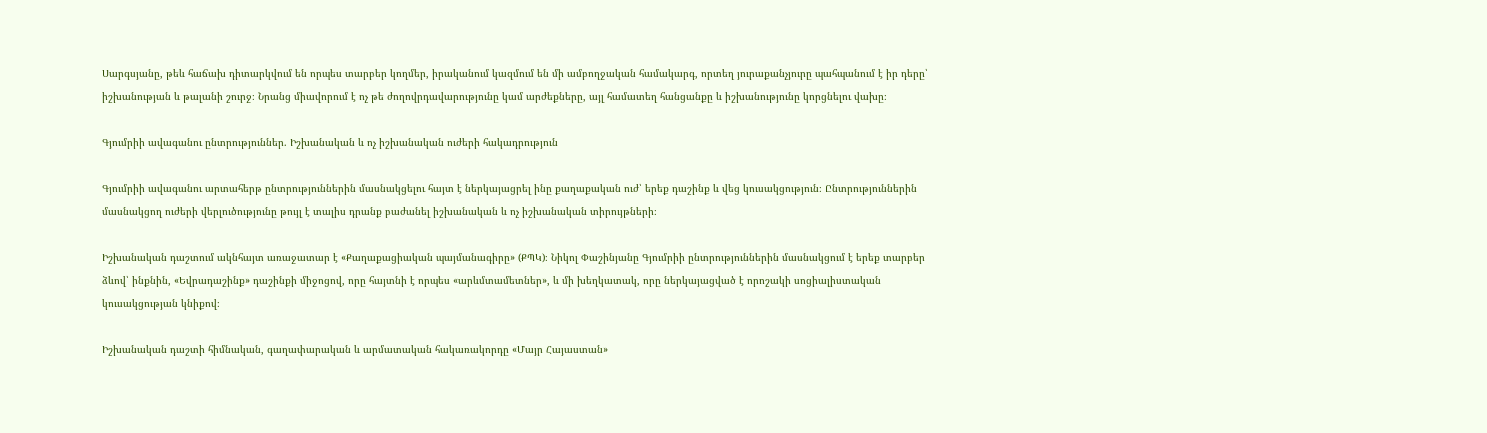Սարգսյանը, թեև հաճախ դիտարկվում են որպես տարբեր կողմեր, իրականում կազմում են մի ամբողջական համակարգ, որտեղ յուրաքանչյուրը պահպանում է իր դերը՝ իշխանության և թալանի շուրջ։ Նրանց միավորում է ոչ թե ժողովրդավարությունը կամ արժեքները, այլ համատեղ հանցանքը և իշխանությունը կորցնելու վախը։

Գյումրիի ավագանու ընտրություններ. Իշխանական և ոչ իշխանական ուժերի հակադրություն

Գյումրիի ավագանու արտահերթ ընտրություններին մասնակցելու հայտ է ներկայացրել ինը քաղաքական ուժ՝ երեք դաշինք և վեց կուսակցություն։ Ընտրություններին մասնակցող ուժերի վերլուծությունը թույլ է տալիս դրանք բաժանել իշխանական և ոչ իշխանական տիրույթների։

Իշխանական դաշտում ակնհայտ առաջատար է «Քաղաքացիական պայմանագիրը» (ՔՊԿ)։ Նիկոլ Փաշինյանը Գյումրիի ընտրություններին մասնակցում է երեք տարբեր ձևով՝ ինքնին, «Եվրադաշինք» դաշինքի միջոցով, որը հայտնի է որպես «արևմտամետներ», և մի խեղկատակ, որը ներկայացված է որոշակի սոցիալիստական կուսակցության կնիքով։

Իշխանական դաշտի հիմնական, գաղափարական և արմատական հակառակորդը «Մայր Հայաստան»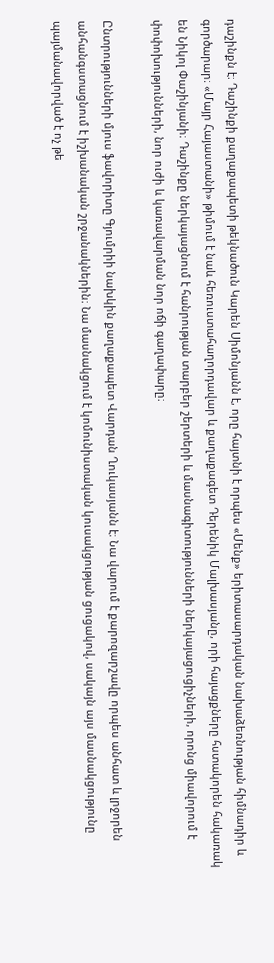դաշինքն է։ Դաշինքի քաղաքապետի թեկնածուն Կարեն Սիմոնյանն է, որը հայտնի է որպես «Մենք» երիտասարդական նախաձեռնության հիմնադիր և գործարար։ «Մայր Հայաստանի» թիմում է նաև հեռուստահաղորդավար և քաղաքագետ Դերենիկ Մալխասյանը, որի հայացքները հստակորեն հակառակ են Նիկոլ Փաշինյանի։ Դաշինքը ներկայացնում է հանրության տարբեր շերտերի և մասնագիտությունների ներկայացուցիչների, որոնց միավորում է փոփոխությունների, նոր ուժի և կառավարման նոր ոճի գաղափարը։

Ընտրությունների մյուս ֆավորիտը Գյումրիի նախկին քաղաքապետ Վարդան Ղուկասյանն է։ Նա վարում է քարոզարշավը որպես անհատ և լրջորեն անհանգստացնում է իշխանական շրջանակներին։ Նա մասնակցում է կոմունիստական կուսակցության ցուցակով, սակայն այս մասնակցությունը պայմանավորված է ոչ թե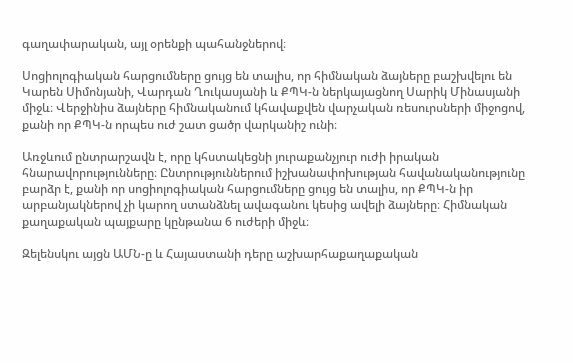գաղափարական, այլ օրենքի պահանջներով։

Սոցիոլոգիական հարցումները ցույց են տալիս, որ հիմնական ձայները բաշխվելու են Կարեն Սիմոնյանի, Վարդան Ղուկասյանի և ՔՊԿ-ն ներկայացնող Սարիկ Մինասյանի միջև։ Վերջինիս ձայները հիմնականում կհավաքվեն վարչական ռեսուրսների միջոցով, քանի որ ՔՊԿ-ն որպես ուժ շատ ցածր վարկանիշ ունի։

Առջևում ընտրարշավն է, որը կհստակեցնի յուրաքանչյուր ուժի իրական հնարավորությունները։ Ընտրություններում իշխանափոխության հավանականությունը բարձր է, քանի որ սոցիոլոգիական հարցումները ցույց են տալիս, որ ՔՊԿ-ն իր արբանյակներով չի կարող ստանձնել ավագանու կեսից ավելի ձայները։ Հիմնական քաղաքական պայքարը կընթանա 6 ուժերի միջև։

Զելենսկու այցն ԱՄՆ-ը և Հայաստանի դերը աշխարհաքաղաքական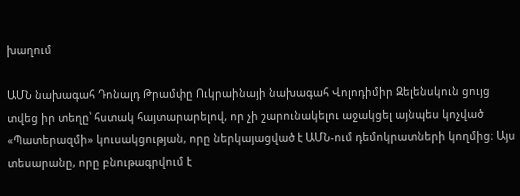խաղում

ԱՄՆ նախագահ Դոնալդ Թրամփը Ուկրաինայի նախագահ Վոլոդիմիր Զելենսկուն ցույց տվեց իր տեղը՝ հստակ հայտարարելով, որ չի շարունակելու աջակցել այնպես կոչված «Պատերազմի» կուսակցության, որը ներկայացված է ԱՄՆ-ում դեմոկրատների կողմից։ Այս տեսարանը, որը բնութագրվում է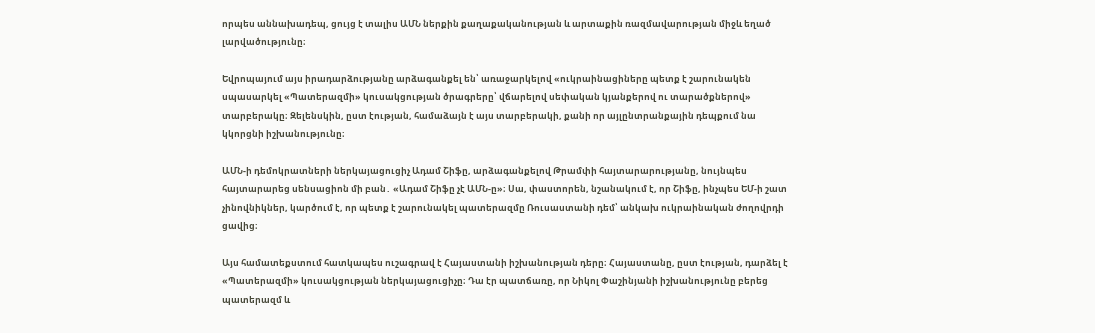որպես աննախադեպ, ցույց է տալիս ԱՄՆ ներքին քաղաքականության և արտաքին ռազմավարության միջև եղած լարվածությունը։

Եվրոպայում այս իրադարձությանը արձագանքել են՝ առաջարկելով «ուկրաինացիները պետք է շարունակեն սպասարկել «Պատերազմի» կուսակցության ծրագրերը՝ վճարելով սեփական կյանքերով ու տարածքներով» տարբերակը։ Զելենսկին, ըստ էության, համաձայն է այս տարբերակի, քանի որ այլընտրանքային դեպքում նա կկորցնի իշխանությունը։

ԱՄՆ-ի դեմոկրատների ներկայացուցիչ Ադամ Շիֆը, արձագանքելով Թրամփի հայտարարությանը, նույնպես հայտարարեց սենսացիոն մի բան․ «Ադամ Շիֆը չէ ԱՄՆ-ը»։ Սա, փաստորեն, նշանակում է, որ Շիֆը, ինչպես ԵՄ-ի շատ չինովնիկներ, կարծում է, որ պետք է շարունակել պատերազմը Ռուսաստանի դեմ՝ անկախ ուկրաինական ժողովրդի ցավից։

Այս համատեքստում հատկապես ուշագրավ է Հայաստանի իշխանության դերը։ Հայաստանը, ըստ էության, դարձել է «Պատերազմի» կուսակցության ներկայացուցիչը։ Դա էր պատճառը, որ Նիկոլ Փաշինյանի իշխանությունը բերեց պատերազմ և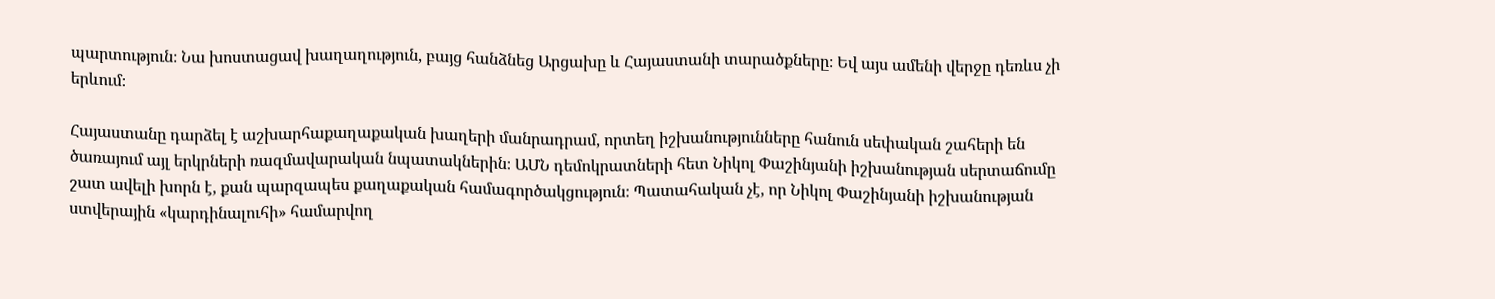պարտություն։ Նա խոստացավ խաղաղություն, բայց հանձնեց Արցախը և Հայաստանի տարածքները։ Եվ այս ամենի վերջը դեռևս չի երևում։

Հայաստանը դարձել է աշխարհաքաղաքական խաղերի մանրադրամ, որտեղ իշխանությունները հանուն սեփական շահերի են ծառայում այլ երկրների ռազմավարական նպատակներին։ ԱՄՆ դեմոկրատների հետ Նիկոլ Փաշինյանի իշխանության սերտաճումը շատ ավելի խորն է, քան պարզապես քաղաքական համագործակցություն։ Պատահական չէ, որ Նիկոլ Փաշինյանի իշխանության ստվերային «կարդինալուհի» համարվող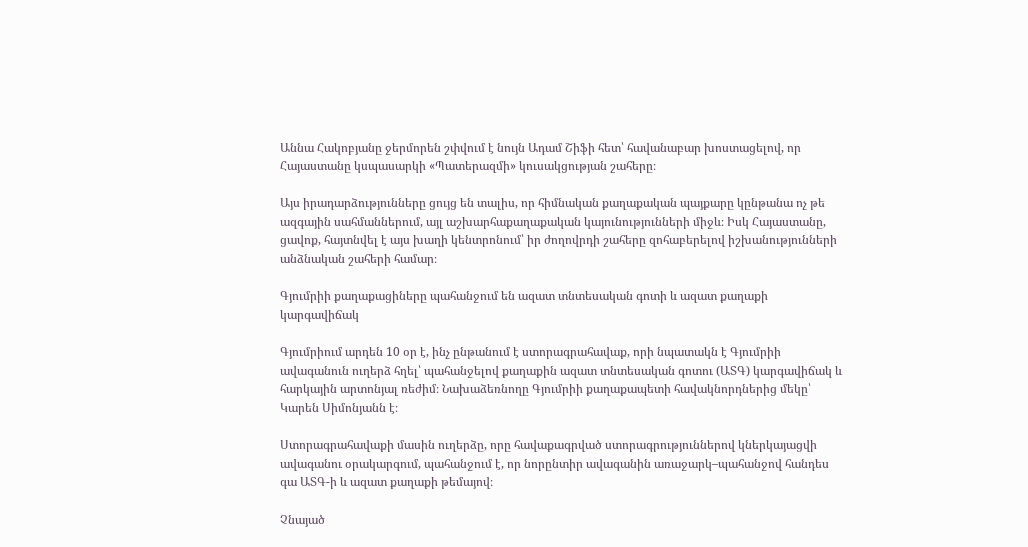Աննա Հակոբյանը ջերմորեն շփվում է նույն Ադամ Շիֆի հետ՝ հավանաբար խոստացելով, որ Հայաստանը կսպասարկի «Պատերազմի» կուսակցության շահերը։

Այս իրադարձությունները ցույց են տալիս, որ հիմնական քաղաքական պայքարը կընթանա ոչ թե ազգային սահմաններում, այլ աշխարհաքաղաքական կայունությունների միջև։ Իսկ Հայաստանը, ցավոք, հայտնվել է այս խաղի կենտրոնում՝ իր ժողովրդի շահերը զոհաբերելով իշխանությունների անձնական շահերի համար։

Գյումրիի քաղաքացիները պահանջում են ազատ տնտեսական գոտի և ազատ քաղաքի կարգավիճակ

Գյումրիում արդեն 10 օր է, ինչ ընթանում է ստորագրահավաք, որի նպատակն է Գյումրիի ավագանուն ուղերձ հղել՝ պահանջելով քաղաքին ազատ տնտեսական գոտու (ԱՏԳ) կարգավիճակ և հարկային արտոնյալ ռեժիմ։ Նախաձեռնողը Գյումրիի քաղաքապետի հավակնորդներից մեկը՝ Կարեն Սիմոնյանն է։

Ստորագրահավաքի մասին ուղերձը, որը հավաքագրված ստորագրություններով կներկայացվի ավագանու օրակարգում, պահանջում է, որ նորընտիր ավագանին առաջարկ–պահանջով հանդես գա ԱՏԳ-ի և ազատ քաղաքի թեմայով։

Չնայած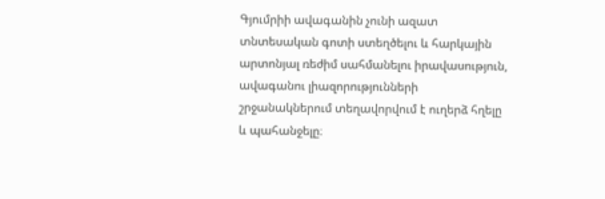Գյումրիի ավագանին չունի ազատ տնտեսական գոտի ստեղծելու և հարկային արտոնյալ ռեժիմ սահմանելու իրավասություն, ավագանու լիազորությունների շրջանակներում տեղավորվում է ուղերձ հղելը և պահանջելը։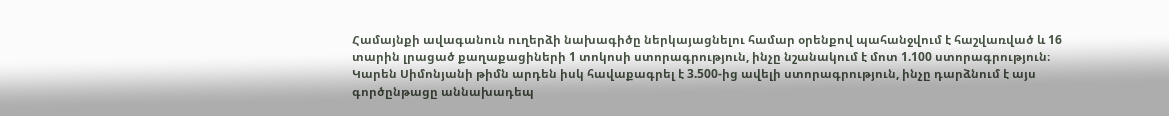Համայնքի ավագանուն ուղերձի նախագիծը ներկայացնելու համար օրենքով պահանջվում է հաշվառված և 16 տարին լրացած քաղաքացիների 1 տոկոսի ստորագրություն, ինչը նշանակում է մոտ 1.100 ստորագրություն։ Կարեն Սիմոնյանի թիմն արդեն իսկ հավաքագրել է 3.500-ից ավելի ստորագրություն, ինչը դարձնում է այս գործընթացը աննախադեպ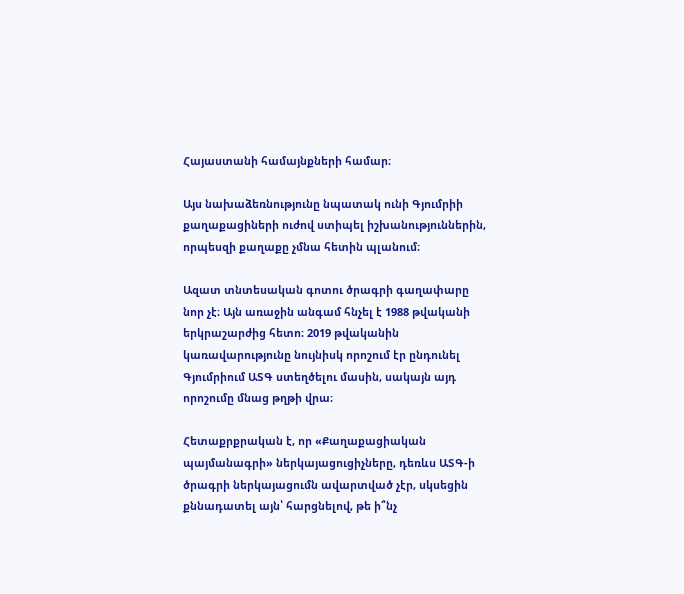Հայաստանի համայնքների համար։

Այս նախաձեռնությունը նպատակ ունի Գյումրիի քաղաքացիների ուժով ստիպել իշխանություններին, որպեսզի քաղաքը չմնա հետին պլանում։

Ազատ տնտեսական գոտու ծրագրի գաղափարը նոր չէ։ Այն առաջին անգամ հնչել է 1988 թվականի երկրաշարժից հետո։ 2019 թվականին կառավարությունը նույնիսկ որոշում էր ընդունել Գյումրիում ԱՏԳ ստեղծելու մասին, սակայն այդ որոշումը մնաց թղթի վրա։

Հետաքրքրական է, որ «Քաղաքացիական պայմանագրի» ներկայացուցիչները, դեռևս ԱՏԳ-ի ծրագրի ներկայացումն ավարտված չէր, սկսեցին քննադատել այն՝ հարցնելով, թե ի՞նչ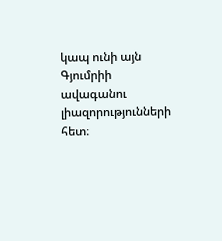կապ ունի այն Գյումրիի ավագանու լիազորությունների հետ։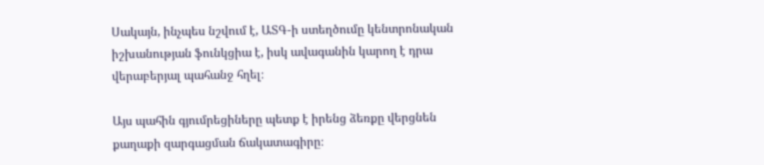Սակայն, ինչպես նշվում է, ԱՏԳ-ի ստեղծումը կենտրոնական իշխանության ֆունկցիա է, իսկ ավագանին կարող է դրա վերաբերյալ պահանջ հղել։

Այս պահին գյումրեցիները պետք է իրենց ձեռքը վերցնեն քաղաքի զարգացման ճակատագիրը։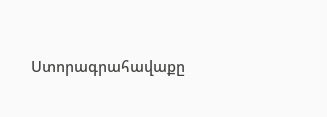Ստորագրահավաքը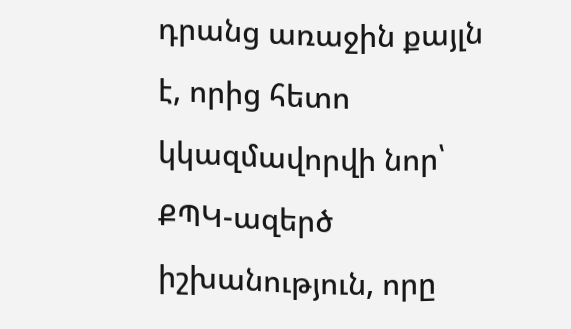դրանց առաջին քայլն է, որից հետո կկազմավորվի նոր՝ ՔՊԿ-ազերծ իշխանություն, որը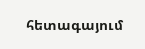հետագայում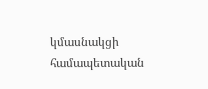կմասնակցի համապետական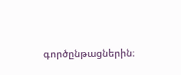գործընթացներին։